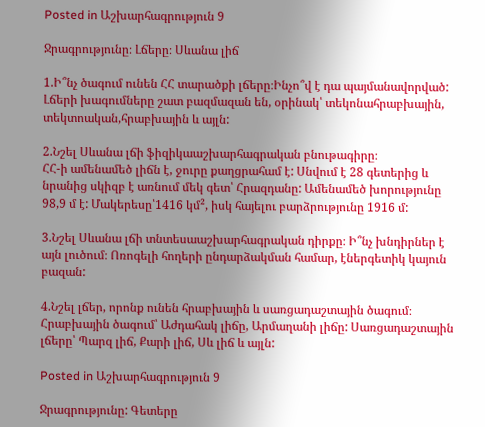Posted in Աշխարհագրություն 9

Ջրագրությունը։ Լճերը։ Սևանա լիճ

1.Ի՞նչ ծագում ունեն ՀՀ տարածքի լճերը։Ինչո՞վ է դա պայմանավորված:
Լճերի խագումները շատ բազմազան են, օրինակ՝ տեկոնահրաբխային, տեկտոական,հրաբխային և այլն:

2.Նշել Սևանա լճի ֆիզիկաաշխարհագրական բնութագիրը։
ՀՀ-ի ամենամեծ լիճն է, ջուրը քաղցրահամ է: Սնվում է 28 գետերից և նրանից սկիզբ է առնում մեկ գետ՝ Հրազդանը: Ամենամեծ խորությունը 98,9 մ է: Մակերեսը՝1416 կմ², իսկ հայելու բարձրությունը 1916 մ:

3.Նշել Սևանա լճի տնտեսաաշխարհագրական դիրքը։ Ի՞նչ խնդիրներ է այն լուծում։ Ոռոգելի հողերի ընդարձակման համար, էներգետիկ կայուն բազան:

4.Նշել լճեր, որոնք ունեն հրաբխային և սառցադաշտային ծագում։ Հրաբխային ծագում՝ Աժդահակ լիճը, Արմաղանի լիճը: Սառցադաշտային լճերը՝ Պարզ լիճ, Քարի լիճ, Սև լիճ և այլն:

Posted in Աշխարհագրություն 9

Ջրագրությունը: Գետերը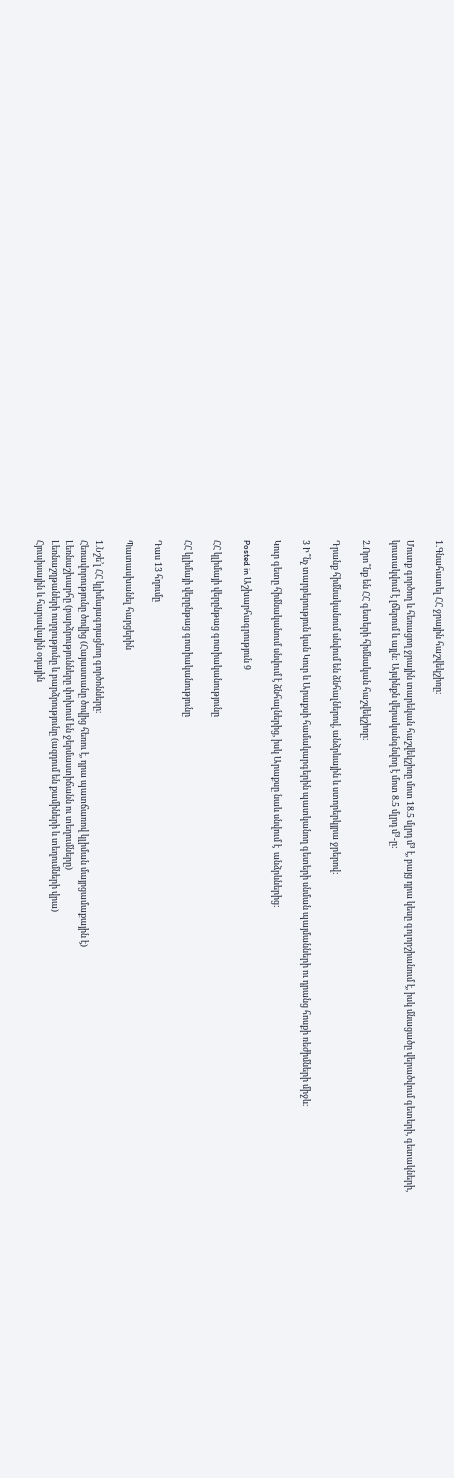1.Գնահատել ՀՀ ջրային հաշվեկշիռը։

Մուտք գործող և հեռացող ջրային տարեկան հաշվեկշիռը մոտ 18.5 մլրդ մ³ է, բայց դրա կեսը գոլորշիանում է, իսկ մնացածը վերածվում գետերի, գետակների, կուտակվում է լճերում և այլն: Այսինքն վերականգնվող է մոտ 8.5 մլրդ մ³-ը:

2.Որո՞նք են ՀՀ գետերի հիմնական հաշվեկշիռը։

Դրանք հիմնականում սնվում են ձնհալներով, անձրևային և ստորերկյրա ջրերով:

3 Ի՞նչ տարբերություն կան Կուր և Արաքսի համակարգերին պատկանող գետերի սնման պայմանների ու դրանց հոսքի ռեժիմների միջև։

Կուր գետը հիմնականում սնվում է ձնհալներից, իսկ Արաքսը նաև սնվում է  անձրևներից:

Posted in Աշխարհագրություն 9

ՀՀ կլիմայի վերընթաց գոտիականությունը

ՀՀ կլիմայի վերընթաց գոտիականությունը

Դաս 13 հղումը

Պատասխանել հարցերին

1.Նշե’լ ՀՀ կլիմայագոյացնող գործոնները։
Հեռավորությունը ծովից (Հայաստանը ծովից հեռու է, դրա պատճառով կլիման մայրցամաքային է)
Լեռնաշխարհը (բարձրությունները փոխում են ջերմաստիճանն ու տեղումները)
Լեռնաշղթաների ուղղությունը և բարձրությունը (ազդում են քամիների և տեղումների վրա)
Հյուսիսային և հարավային օդային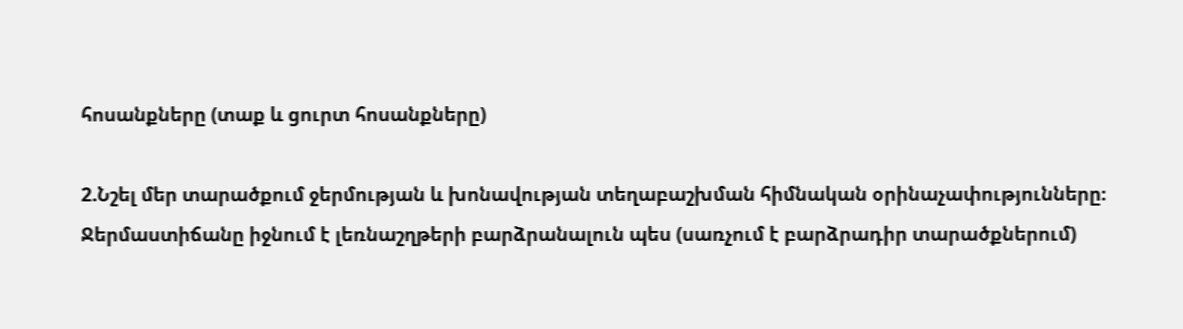հոսանքները (տաք և ցուրտ հոսանքները)

2.Նշել մեր տարածքում ջերմության և խոնավության տեղաբաշխման հիմնական օրինաչափությունները։
Ջերմաստիճանը իջնում է լեռնաշղթերի բարձրանալուն պես (սառչում է բարձրադիր տարածքներում)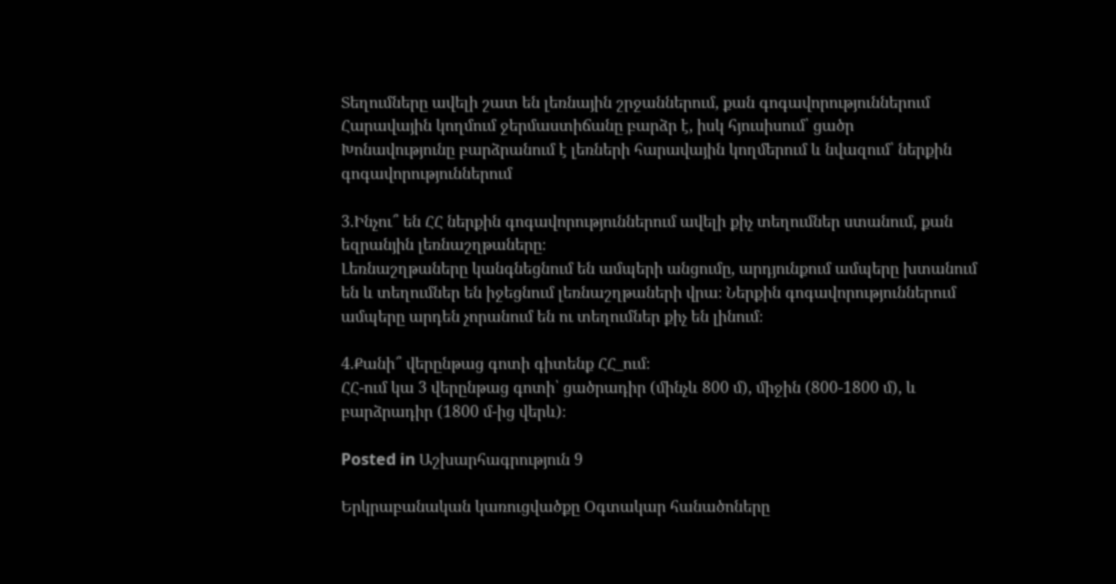Տեղումները ավելի շատ են լեռնային շրջաններում, քան գոգավորություններում
Հարավային կողմում ջերմաստիճանը բարձր է, իսկ հյուսիսում՝ ցածր
Խոնավությունը բարձրանում է լեռների հարավային կողմերում և նվազում՝ ներքին գոգավորություններում

3.Ինչու՞ են ՀՀ ներքին գոգավորություններում ավելի քիչ տեղումներ ստանում, քան եզրանյին լեռնաշղթաները։
Լեռնաշղթաները կանգնեցնում են ամպերի անցումը, արդյունքում ամպերը խտանում են և տեղումներ են իջեցնում լեռնաշղթաների վրա։ Ներքին գոգավորություններում ամպերը արդեն չորանում են ու տեղումներ քիչ են լինում։

4.Քանի՞ վերընթաց գոտի գիտենք ՀՀ_ում։
ՀՀ-ում կա 3 վերընթաց գոտի՝ ցածրադիր (մինչև 800 մ), միջին (800-1800 մ), և բարձրադիր (1800 մ-ից վերև)։

Posted in Աշխարհագրություն 9

Երկրաբանական կառուցվածքը Օգտակար հանածոները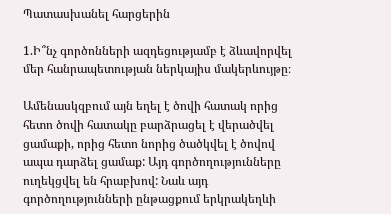Պատասխանել հարցերին

1.Ի՞նչ գործոնների ազդեցությամբ է ձևավորվել մեր հանրապետության ներկայիս մակերևույթը։

Ամենասկզբում այն եղել է ծովի հատակ որից հետո ծովի հատակը բարձրացել է վերածվել ցամաքի, որից հետո նորից ծածկվել է ծովով ապա դարձել ցամաք: Այդ գործողությունները ուղեկցվել են հրաբխով: Նաև այդ գործողությունների ընթացքում երկրակեղևի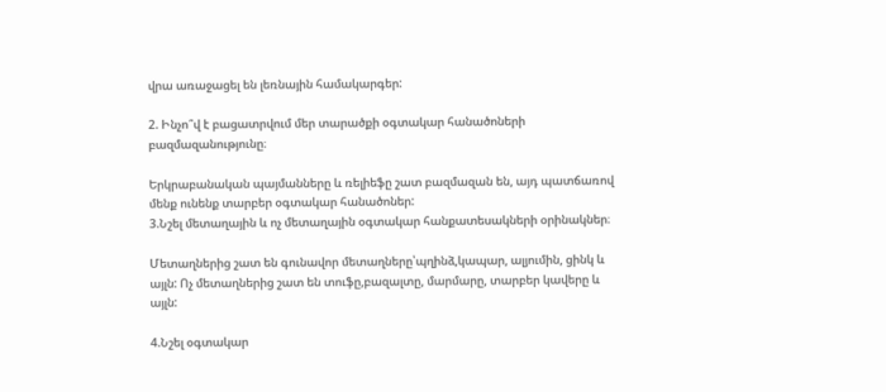վրա առաջացել են լեռնային համակարգեր:

2. Ինչո՞վ է բացատրվում մեր տարածքի օգտակար հանածոների բազմազանությունը։

Երկրաբանական պայմանները և ռելիեֆը շատ բազմազան են, այդ պատճառով մենք ունենք տարբեր օգտակար հանածոներ:
3.Նշել մետաղային և ոչ մետաղային օգտակար հանքատեսակների օրինակներ։

Մետաղներից շատ են գունավոր մետաղները՝պղինձ,կապար, ալյումին, ցինկ և այլն: Ոչ մետաղներից շատ են տուֆը,բազալտը, մարմարը, տարբեր կավերը և այլն:

4.Նշել օգտակար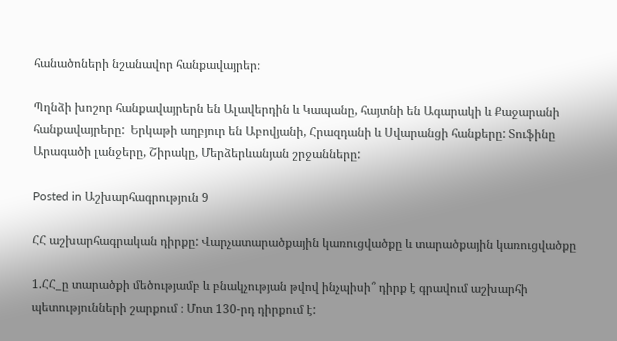հանածոների նշանավոր հանքավայրեր։

Պղնձի խոշոր հանքավայրերն են Ալավերդին և Կապանը, հայտնի են Ագարակի և Քաջարանի հանքավայրերը:  Երկաթի աղբյուր են Աբովյանի, Հրազդանի և Սվարանցի հանքերը: Տուֆինը Արագածի լանջերը, Շիրակը, Մերձերևանյան շրջանները:

Posted in Աշխարհագրություն 9

ՀՀ աշխարհագրական դիրքը: Վարչատարածքային կառուցվածքը և տարածքային կառուցվածքը

1.ՀՀ_ը տարածքի մեծությամբ և բնակչության թվով ինչպիսի՞ դիրք է գրավում աշխարհի պետությունների շարքում ։ Մոտ 130-րդ դիրքում է: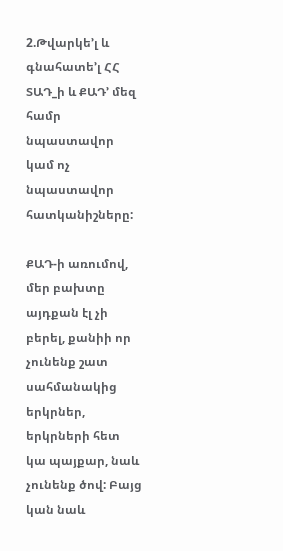2.Թվարկե’լ և գնահատե’լ ՀՀ ՏԱԴ_ի և ՔԱԴ’ մեզ համր նպաստավոր կամ ոչ նպաստավոր հատկանիշները:

ՔԱԴ-ի առումով, մեր բախտը այդքան էլ չի բերել, քանիի որ չունենք շատ սահմանակից երկրներ, երկրների հետ կա պայքար, նաև չունենք ծով: Բայց կան նաև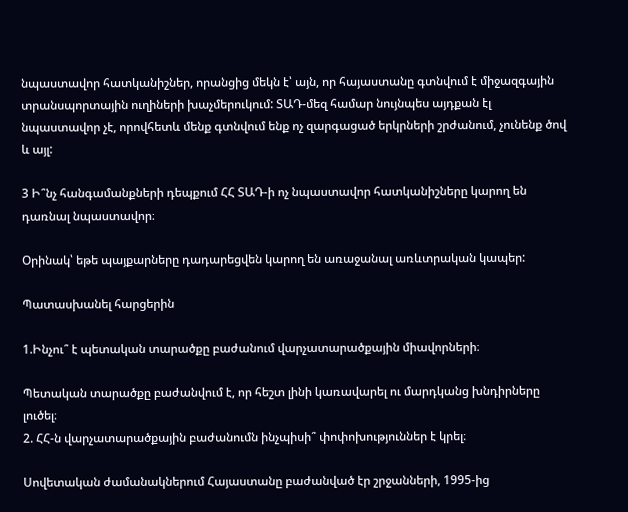նպաստավոր հատկանիշներ, որանցից մեկն է՝ այն, որ հայաստանը գտնվում է միջազգային տրանսպորտային ուղիների խաչմերուկում: ՏԱԴ-մեզ համար նույնպես այդքան էլ նպաստավոր չէ, որովհետև մենք գտնվում ենք ոչ զարգացած երկրների շրժանում, չունենք ծով և այլ:

3 Ի՞նչ հանգամանքների դեպքում ՀՀ ՏԱԴ-ի ոչ նպաստավոր հատկանիշները կարող են դառնալ նպաստավոր։

Օրինակ՝ եթե պայքարները դադարեցվեն կարող են առաջանալ առևտրական կապեր:

Պատասխանել հարցերին

1.Ինչու՞ է պետական տարածքը բաժանում վարչատարածքային միավորների։

Պետական տարածքը բաժանվում է, որ հեշտ լինի կառավարել ու մարդկանց խնդիրները լուծել։
2. ՀՀ-ն վարչատարածքային բաժանումն ինչպիսի՞ փոփոխություններ է կրել։

Սովետական ժամանակներում Հայաստանը բաժանված էր շրջանների, 1995-ից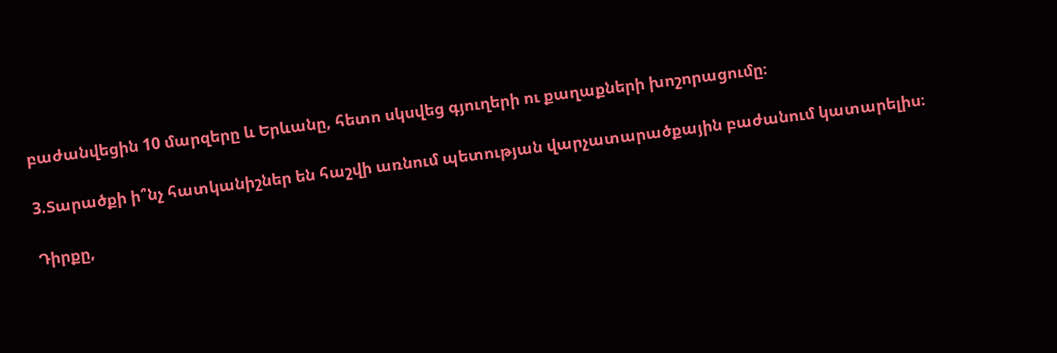բաժանվեցին 10 մարզերը և Երևանը, հետո սկսվեց գյուղերի ու քաղաքների խոշորացումը։

3.Տարածքի ի՞նչ հատկանիշներ են հաշվի առնում պետության վարչատարածքային բաժանում կատարելիս։

Դիրքը,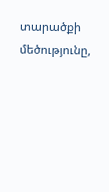տարածքի մեծությունը,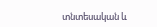տնտեսական և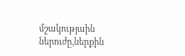մշակությաին ներուժը,ներքին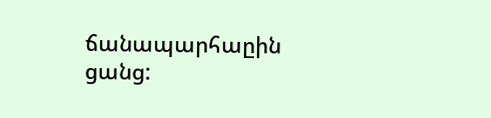ճանապարհաըին ցանց: